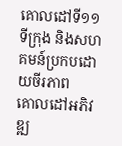គោលដៅទី១១ ទីក្រុង និងសហគមន៍ប្រកបដោយចីរភាព
គោលដៅអភិវឌ្ឍ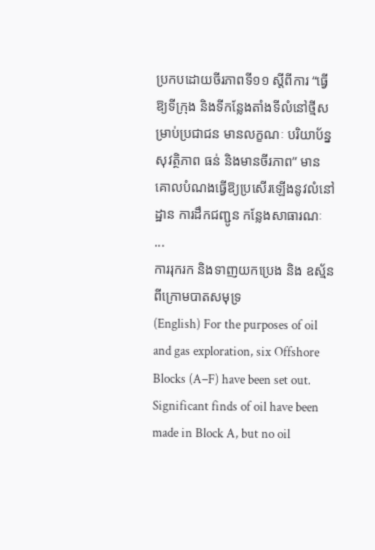ប្រកបដោយចីរភាពទី១១ ស្តីពីការ “ធ្វើឱ្យទីក្រុង និងទីកន្លែងតាំងទីលំនៅថ្មីសម្រាប់ប្រជាជន មានលក្ខណៈ បរិយាប័ន្ន សុវត្ថិភាព ធន់ និងមានចីរភាព” មានគោលបំណងធ្វើឱ្យប្រសើរឡើងនូវលំនៅដ្ឋាន ការដឹកជញ្ជូន កន្លែងសាធារណៈ ...
ការរុករក និងទាញយកប្រេង និង ឧស្ម័នពីក្រោមបាតសមុទ្រ
(English) For the purposes of oil and gas exploration, six Offshore Blocks (A–F) have been set out. Significant finds of oil have been made in Block A, but no oil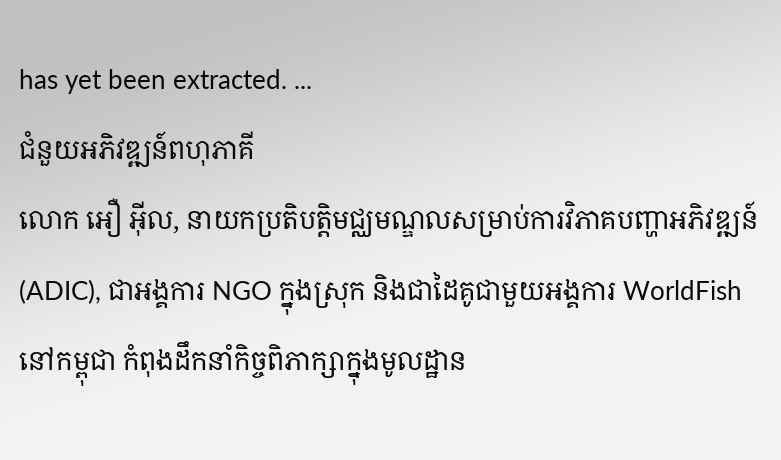has yet been extracted. ...
ជំនួយអភិវឌ្ឍន៍ពហុភាគី
លោក អឿ អ៊ីល, នាយកប្រតិបត្តិមជ្ឈមណ្ឌលសម្រាប់ការវិភាគបញ្ហាអភិវឌ្ឍន៍ (ADIC), ជាអង្គការ NGO ក្នុងស្រុក និងជាដៃគូជាមួយអង្គការ WorldFish នៅកម្ពុជា កំពុងដឹកនាំកិច្ចពិភាក្សាក្នុងមូលដ្ឋាន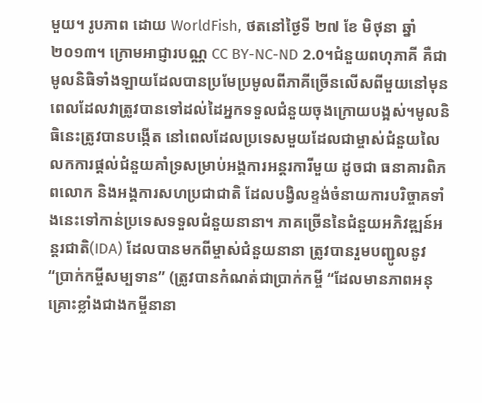មួយ។ រូបភាព ដោយ WorldFish, ថតនៅថ្ងៃទី ២៧ ខែ មិថុនា ឆ្នាំ ២០១៣។ ក្រោមអាជ្ញារបណ្ណ CC BY-NC-ND 2.0។ជំនួយពហុភាគី គឺជាមូលនិធិទាំងឡាយដែលបានប្រមែប្រមូលពីភាគីច្រើនលើសពីមួយនៅមុនពេលដែលវាត្រូវបានទៅដល់ដៃអ្នកទទួលជំនួយចុងក្រោយបង្អស់។មូលនិធិនេះត្រូវបានបង្កើត នៅពេលដែលប្រទេសមួយដែលជាម្ចាស់ជំនួយលៃលកការផ្តល់ជំនួយគាំទ្រសម្រាប់អង្គការអន្តរការីមួយ ដូចជា ធនាគារពិភពលោក និងអង្គការសហប្រជាជាតិ ដែលបង្វិលខ្ទង់ចំនាយការបរិច្ចាគទាំងនេះទៅកាន់ប្រទេសទទួលជំនួយនានា។ ភាគច្រើននៃជំនួយអភិវឌ្ឍន៍អន្តរជាតិ(IDA) ដែលបានមកពីម្ចាស់ជំនួយនានា ត្រូវបានរួមបញ្ជូលនូវ “ប្រាក់កម្ចីសម្បទាន” (ត្រូវបានកំណត់ជាប្រាក់កម្ចី “ដែលមានភាពអនុគ្រោះខ្លាំងជាងកម្ចីនានា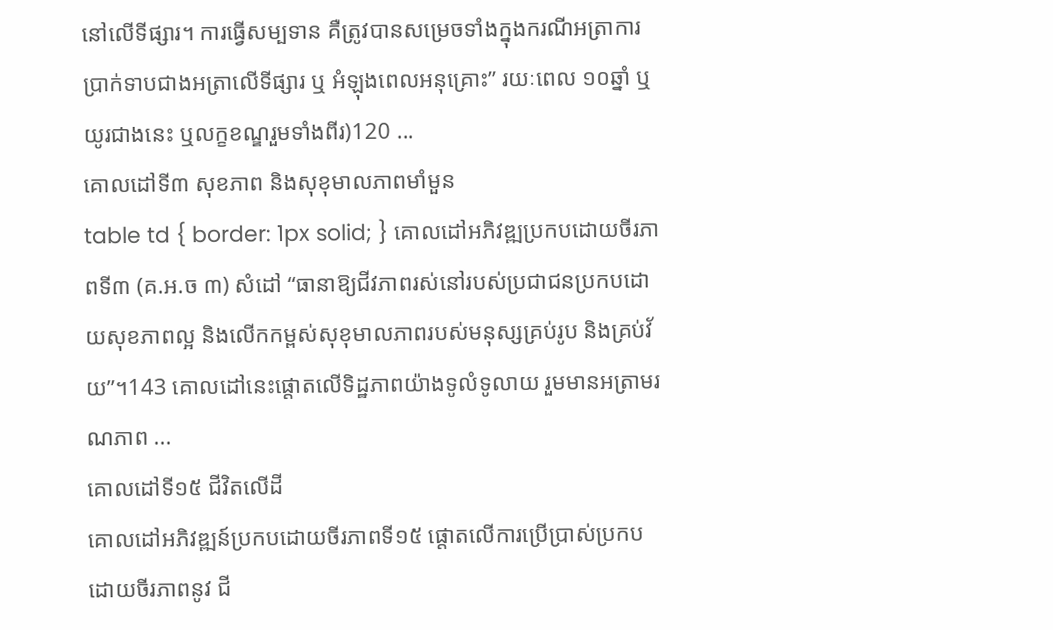នៅលើទីផ្សារ។ ការធ្វើសម្បទាន គឺត្រូវបានសម្រេចទាំងក្នុងករណីអត្រាការប្រាក់ទាបជាងអត្រាលើទីផ្សារ ឬ អំឡុងពេលអនុគ្រោះ” រយៈពេល ១០ឆ្នាំ ឬយូរជាងនេះ ឬលក្ខខណ្ឌរួមទាំងពីរ)120 ...
គោលដៅទី៣ សុខភាព និងសុខុមាលភាពមាំមួន
table td { border: 1px solid; } គោលដៅអភិវឌ្ឍប្រកបដោយចីរភាពទី៣ (គ.អ.ច ៣) សំដៅ “ធានាឱ្យជីវភាពរស់នៅរបស់ប្រជាជនប្រកបដោយសុខភាពល្អ និងលើកកម្ពស់សុខុមាលភាពរបស់មនុស្សគ្រប់រូប និងគ្រប់វ័យ”។143 គោលដៅនេះផ្តោតលើទិដ្ឋភាពយ៉ាងទូលំទូលាយ រួមមានអត្រាមរណភាព ...
គោលដៅទី១៥ ជីវិតលើដី
គោលដៅអភិវឌ្ឍន៍ប្រកបដោយចីរភាពទី១៥ ផ្តោតលើការប្រើប្រាស់ប្រកបដោយចីរភាពនូវ ជី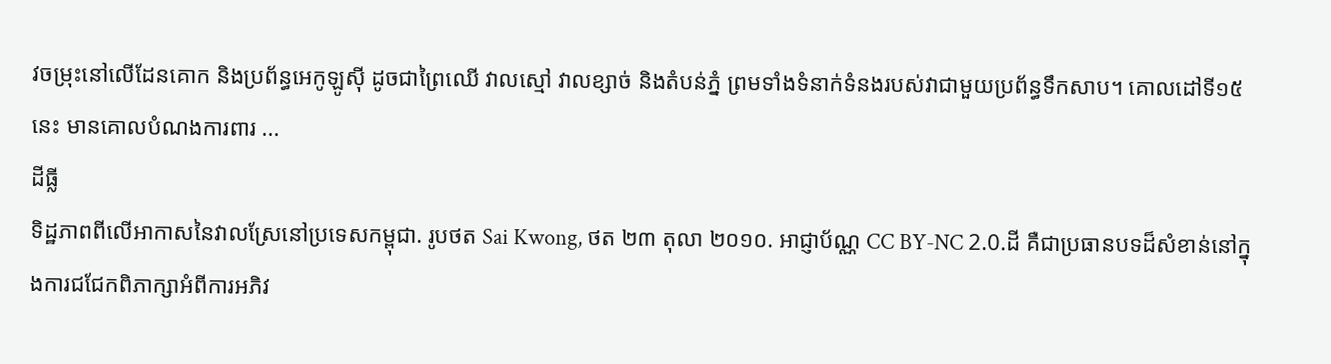វចម្រុះនៅលើដែនគោក និងប្រព័ន្ធអេកូឡូស៊ី ដូចជាព្រៃឈើ វាលស្មៅ វាលខ្សាច់ និងតំបន់ភ្នំ ព្រមទាំងទំនាក់ទំនងរបស់វាជាមួយប្រព័ន្ធទឹកសាប។ គោលដៅទី១៥នេះ មានគោលបំណងការពារ ...
ដីធ្លី
ទិដ្ឋភាពពីលើអាកាសនៃវាលស្រែនៅប្រទេសកម្ពុជា. រូបថត Sai Kwong, ថត ២៣ តុលា ២០១០. អាជ្ញាប័ណ្ណ CC BY-NC 2.0.ដី គឺជាប្រធានបទដ៏សំខាន់នៅក្នុងការជជែកពិភាក្សាអំពីការអភិវ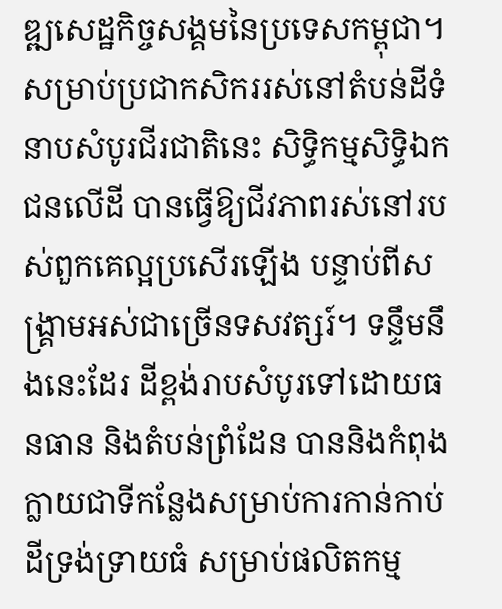ឌ្ឍសេដ្ឋកិច្ចសង្គមនៃប្រទេសកម្ពុជា។ សម្រាប់ប្រជាកសិកររស់នៅតំបន់ដីទំនាបសំបូរជីរជាតិនេះ សិទ្ធិកម្មសិទ្ធិឯកជនលើដី បានធ្វើឱ្យជីវភាពរស់នៅរបស់ពួកគេល្អប្រសើរឡើង បន្ទាប់ពីសង្គ្រាមអស់ជាច្រើនទសវត្សរ៍។ ទន្ទឹមនឹងនេះដែរ ដីខ្ពង់រាបសំបូរទៅដោយធនធាន និងតំបន់ព្រំដែន បាននិងកំពុងក្លាយជាទីកន្លែងសម្រាប់ការកាន់កាប់ដីទ្រង់ទ្រាយធំ សម្រាប់ផលិតកម្ម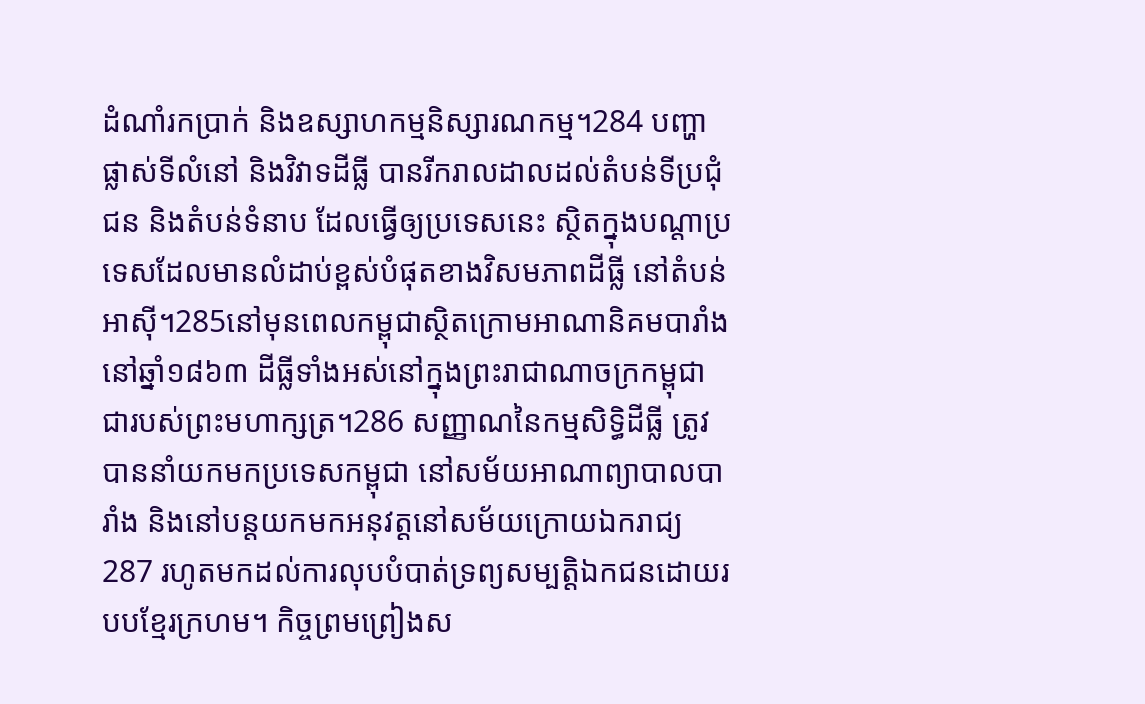ដំណាំរកប្រាក់ និងឧស្សាហកម្មនិស្សារណកម្ម។284 បញ្ហាផ្លាស់ទីលំនៅ និងវិវាទដីធ្លី បានរីករាលដាលដល់តំបន់ទីប្រជំុជន និងតំបន់ទំនាប ដែលធ្វើឲ្យប្រទេសនេះ ស្ថិតក្នុងបណ្តាប្រទេសដែលមានលំដាប់ខ្ពស់បំផុតខាងវិសមភាពដីធ្លី នៅតំបន់អាស៊ី។285នៅមុនពេលកម្ពុជាស្ថិតក្រោមអាណានិគមបារាំង នៅឆ្នាំ១៨៦៣ ដីធ្លីទាំងអស់នៅក្នុងព្រះរាជាណាចក្រកម្ពុជា ជារបស់ព្រះមហាក្សត្រ។286 សញ្ញាណនៃកម្មសិទ្ធិដីធ្លី ត្រូវបាននាំយកមកប្រទេសកម្ពុជា នៅសម័យអាណាព្យាបាលបារាំង និងនៅបន្តយកមកអនុវត្តនៅសម័យក្រោយឯករាជ្យ287 រហូតមកដល់ការលុបបំបាត់ទ្រព្យសម្បត្តិឯកជនដោយរបបខ្មែរក្រហម។ កិច្ចព្រមព្រៀងស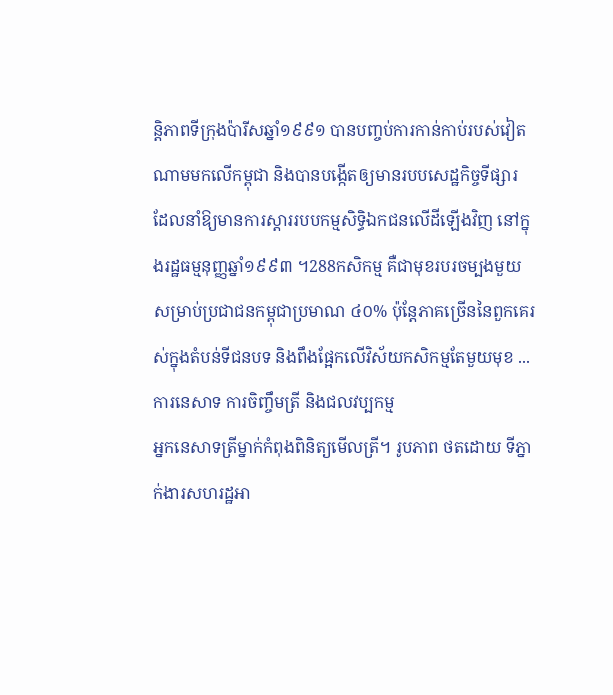ន្តិភាពទីក្រុងប៉ារីសឆ្នាំ១៩៩១ បានបញ្ចប់ការកាន់កាប់របស់វៀតណាមមកលើកម្ពុជា និងបានបង្កើតឲ្យមានរបបសេដ្ឋកិច្ចទីផ្សារ ដែលនាំឱ្យមានការស្តាររបបកម្មសិទ្ធិឯកជនលើដីឡើងវិញ នៅក្នុងរដ្ឋធម្មនុញ្ញឆ្នាំ១៩៩៣ ។288កសិកម្ម គឺជាមុខរបរចម្បងមួយសម្រាប់ប្រជាជនកម្ពុជាប្រមាណ ៤០% ប៉ុន្តែភាគច្រើននៃពួកគេរស់ក្នុងតំបន់ទីជនបទ និងពឹងផ្អែកលើវិស័យកសិកម្មតែមួយមុខ ...
ការនេសាទ ការចិញ្ចឹមត្រី និងជលវប្បកម្ម
អ្នកនេសាទត្រីម្នាក់កំពុងពិនិត្យមើលត្រី។ រូបភាព ថតដោយ ទីភ្នាក់ងារសហរដ្ឋអា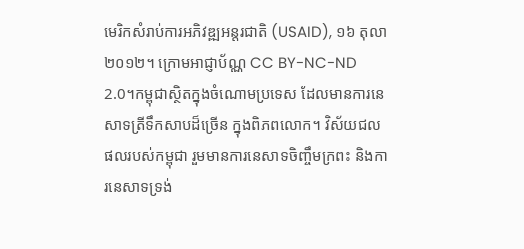មេរិកសំរាប់ការអភិវឌ្ឍអន្តរជាតិ (USAID), ១៦ តុលា ២០១២។ ក្រោមអាជ្ញាប័ណ្ណ CC BY-NC-ND 2.0។កម្ពុជាស្ថិតក្នុងចំណោមប្រទេស ដែលមានការនេសាទត្រីទឹកសាបដ៏ច្រើន ក្នុងពិភពលោក។ វិស័យជលផលរបស់កម្ពុជា រួមមានការនេសាទចិញ្ចឹមក្រពះ និងការនេសាទទ្រង់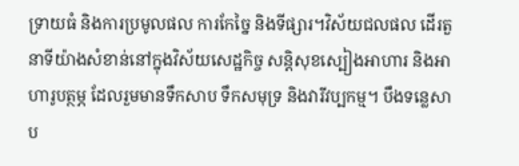ទ្រាយធំ និងការប្រមូលផល ការកែច្នៃ និងទីផ្សារ។វិស័យជលផល ដើរតួនាទីយ៉ាងសំខាន់នៅក្នុងវិស័យសេដ្ឋកិច្ច សន្តិសុខស្បៀងអាហារ និងអាហារូបត្ថម្ភ ដែលរួមមានទឹកសាប ទឹកសមុទ្រ និងវារីវប្បកម្ម។ បឹងទន្លេសាប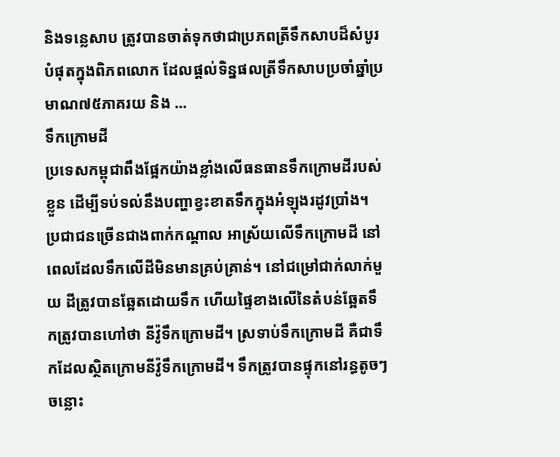និងទន្លេសាប ត្រូវបានចាត់ទុកថាជាប្រភពត្រីទឹកសាបដ៏សំបូរបំផុតក្នុងពិភពលោក ដែលផ្តល់ទិន្នផលត្រីទឹកសាបប្រចាំឆ្នាំប្រមាណ៧៥ភាគរយ និង ...
ទឹកក្រោមដី
ប្រទេសកម្ពុជាពឹងផ្អែកយ៉ាងខ្លាំងលើធនធានទឹកក្រោមដីរបស់ខ្លួន ដើម្បីទប់ទល់នឹងបញ្ហាខ្វះខាតទឹកក្នុងអំឡុងរដូវប្រាំង។ ប្រជាជនច្រើនជាងពាក់កណ្តាល អាស្រ័យលើទឹកក្រោមដី នៅពេលដែលទឹកលើដីមិនមានគ្រប់គ្រាន់។ នៅជម្រៅជាក់លាក់មួយ ដីត្រូវបានឆ្អែតដោយទឹក ហើយផ្ទៃខាងលើនៃតំបន់ឆ្អែតទឹកត្រូវបានហៅថា នីវ៉ូទឹកក្រោមដី។ ស្រទាប់ទឹកក្រោមដី គឺជាទឹកដែលស្ថិតក្រោមនីវ៉ូទឹកក្រោមដី។ ទឹកត្រូវបានផ្ទុកនៅរន្ធតូចៗ ចន្លោះ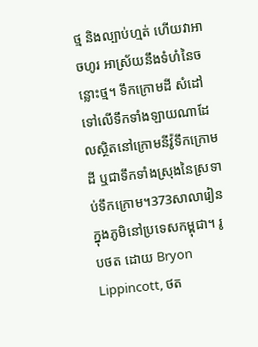ថ្ម និងល្បាប់ហ្មត់ ហើយវាអាចហូរ អាស្រ័យនឹងទំហំនៃចន្លោះថ្ម។ ទឹកក្រោមដី សំដៅទៅលើទឹកទាំងឡាយណាដែលស្ថិតនៅក្រោមនីវ៉ូទឹកក្រោមដី ឬជាទឹកទាំងស្រុងនៃស្រទាប់ទឹកក្រោម។373សាលារៀនក្នុងភូមិនៅប្រទេសកម្ពុជា។ រូបថត ដោយ Bryon Lippincott, ថត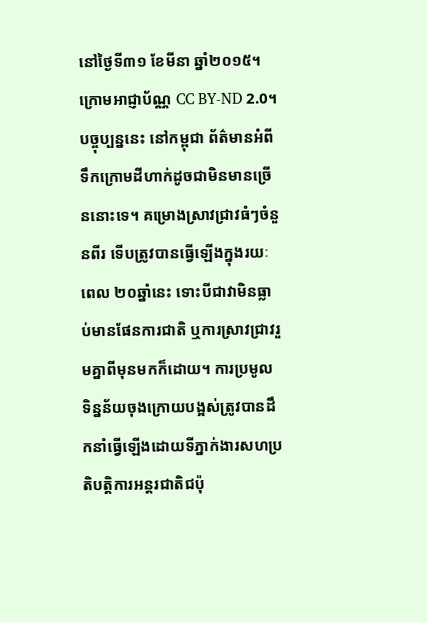នៅថ្ងៃទី៣១ ខែមីនា ឆ្នាំ២០១៥។ ក្រោមអាជ្ញាប័ណ្ណ CC BY-ND 2.0។បច្ចុប្បន្ននេះ នៅកម្ពុជា ព័ត៌មានអំពីទឹកក្រោមដីហាក់ដូចជាមិនមានច្រើននោះទេ។ គម្រោងស្រាវជ្រាវធំៗចំនួនពីរ ទើបត្រូវបានធ្វើឡើងក្នុងរយៈពេល ២០ឆ្នាំនេះ ទោះបីជាវាមិនធ្លាប់មានផែនការជាតិ ឬការស្រាវជ្រាវរួមគ្នាពីមុនមកក៏ដោយ។ ការប្រមូលទិន្នន័យចុងក្រោយបង្អស់ត្រូវបានដឹកនាំធ្វើឡើងដោយទីភ្នាក់ងារសហប្រតិបត្តិការអន្តរជាតិជប៉ុ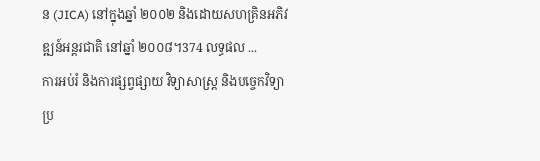ន (JICA) នៅក្នុងឆ្នាំ ២០០២ និងដោយសហគ្រិនអភិវឌ្ឍន៍អន្តរជាតិ នៅឆ្នាំ ២០០៨។374 លទ្ធផល ...
ការអប់រំ និងការផ្សព្វផ្សាយ វិទ្យាសាស្ត្រ និងបច្ចេកវិទ្យា
ប្រ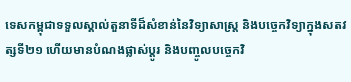ទេសកម្ពុជាទទួលស្គាល់តួនាទីដ៏សំខាន់នៃវិទ្យាសាស្ត្រ និងបច្ចេកវិទ្យាក្នុងសតវត្សទី២១ ហើយមានបំណងផ្លាស់ប្តូរ និងបញ្ចូលបច្ចេកវិ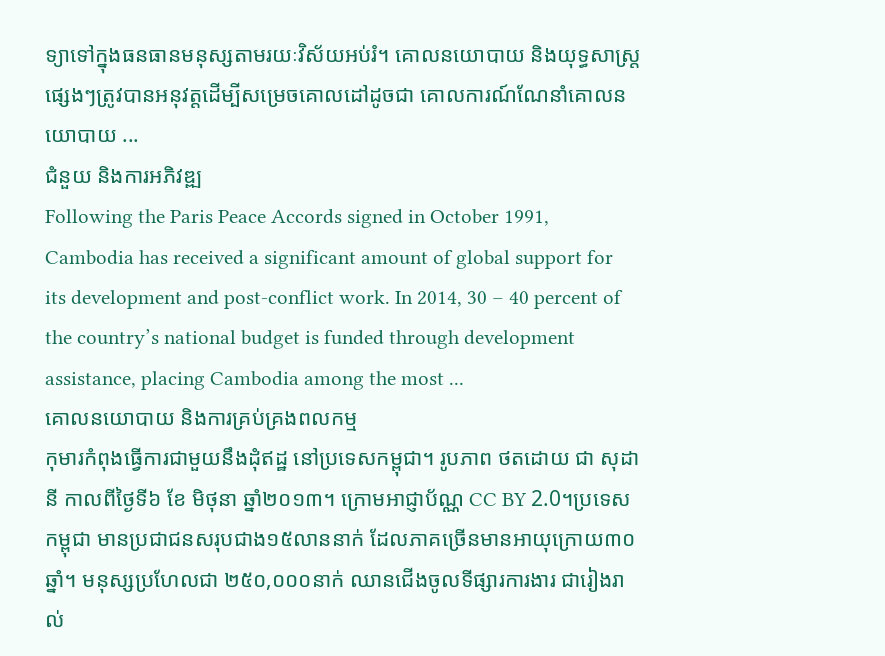ទ្យាទៅក្នុងធនធានមនុស្សតាមរយៈវិស័យអប់រំ។ គោលនយោបាយ និងយុទ្ធសាស្ត្រផ្សេងៗត្រូវបានអនុវត្តដើម្បីសម្រេចគោលដៅដូចជា គោលការណ៍ណែនាំគោលនយោបាយ ...
ជំនួយ និងការអភិវឌ្ឍ
Following the Paris Peace Accords signed in October 1991, Cambodia has received a significant amount of global support for its development and post-conflict work. In 2014, 30 – 40 percent of the country’s national budget is funded through development assistance, placing Cambodia among the most ...
គោលនយោបាយ និងការគ្រប់គ្រងពលកម្ម
កុមារកំពុងធ្វើការជាមួយនឹងដុំឥដ្ឋ នៅប្រទេសកម្ពុជា។ រូបភាព ថតដោយ ជា សុដានី កាលពីថ្ងៃទី៦ ខែ មិថុនា ឆ្នាំ២០១៣។ ក្រោមអាជ្ញាប័ណ្ណ CC BY 2.0។ប្រទេសកម្ពុជា មានប្រជាជនសរុបជាង១៥លាននាក់ ដែលភាគច្រើនមានអាយុក្រោយ៣០ឆ្នាំ។ មនុស្សប្រហែលជា ២៥០,០០០នាក់ ឈានជើងចូលទីផ្សារការងារ ជារៀងរាល់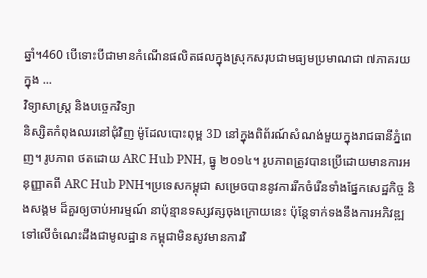ឆ្នាំ។460 បើទោះបីជាមានកំណើនផលិតផលក្នុងស្រុកសរុបជាមធ្យមប្រមាណជា ៧ភាគរយ ក្នុង ...
វិទ្យាសាស្ត្រ និងបច្ចេកវិទ្យា
និស្សិតកំពុងឈរនៅជុំវិញ ម៉ូដែលបោះពុម្ព 3D នៅក្នុងពិព័រណ៍សំណង់មួយក្នុងរាជធានីភ្នំពេញ។ រូបភាព ថតដោយ ARC Hub PNH, ធ្នូ ២០១៤។ រូបភាពត្រូវបានប្រើដោយមានការអនុញ្ញាតពី ARC Hub PNH។ប្រទេសកម្ពុជា សម្រេចបាននូវការរីកចំរើនទាំងផ្នែកសេដ្ឋកិច្ច និងសង្គម ដ៏គួរឲ្យចាប់អារម្មណ៍ នាប៉ុន្មានទស្សវត្សចុងក្រោយនេះ ប៉ុន្តែទាក់ទងនឹងការអភិវឌ្ឍទៅលើចំណេះដឹងជាមូលដ្ឋាន កម្ពុជាមិនសូវមានការវិ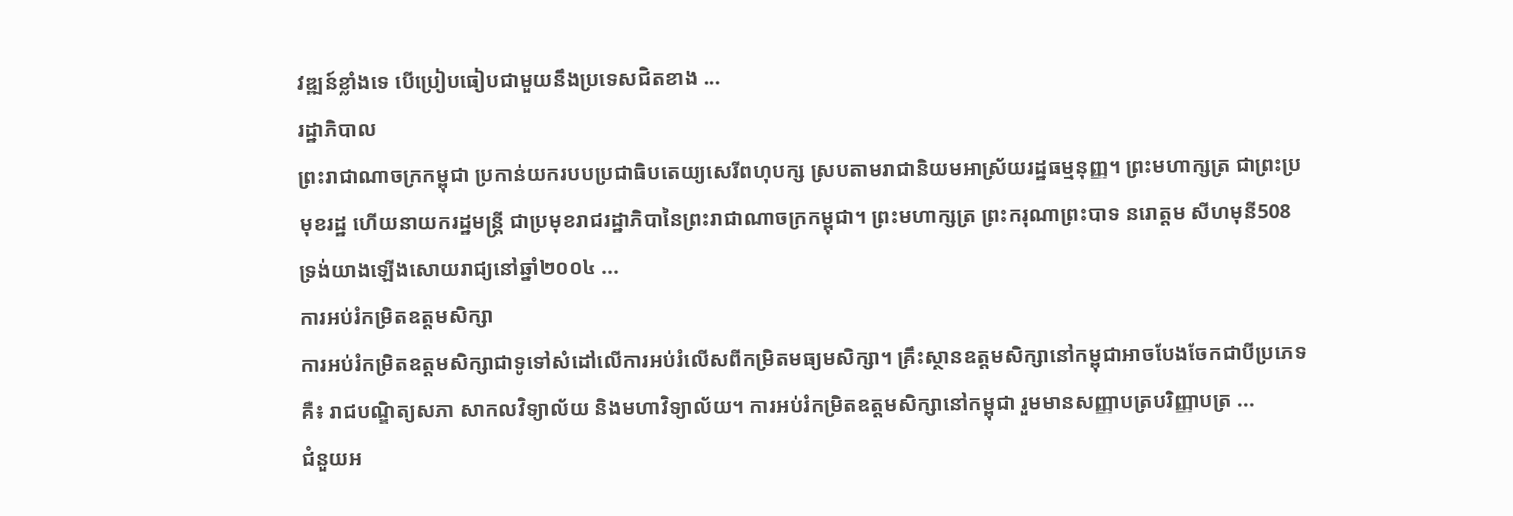វឌ្ឍន៍ខ្លាំងទេ បើប្រៀបធៀបជាមួយនឹងប្រទេសជិតខាង ...
រដ្ឋាភិបាល
ព្រះរាជាណាចក្រកម្ពុជា ប្រកាន់យករបបប្រជាធិបតេយ្យសេរីពហុបក្ស ស្របតាមរាជានិយមអាស្រ័យរដ្ឋធម្មនុញ្ញ។ ព្រះមហាក្សត្រ ជាព្រះប្រមុខរដ្ឋ ហើយនាយករដ្ឋមន្ត្រី ជាប្រមុខរាជរដ្ឋាភិបានៃព្រះរាជាណាចក្រកម្ពុជា។ ព្រះមហាក្សត្រ ព្រះករុណាព្រះបាទ នរោត្ដម សីហមុនី508 ទ្រង់យាងឡើងសោយរាជ្យនៅឆ្នាំ២០០៤ ...
ការអប់រំកម្រិតឧត្តមសិក្សា
ការអប់រំកម្រិតឧត្តមសិក្សាជាទូទៅសំដៅលើការអប់រំលើសពីកម្រិតមធ្យមសិក្សា។ គ្រឹះស្ថានឧត្តមសិក្សានៅកម្ពុជាអាចបែងចែកជាបីប្រភេទគឺ៖ រាជបណ្ឌិត្យសភា សាកលវិទ្យាល័យ និងមហាវិទ្យាល័យ។ ការអប់រំកម្រិតឧត្តមសិក្សានៅកម្ពុជា រួមមានសញ្ញាបត្របរិញ្ញាបត្រ ...
ជំនួយអ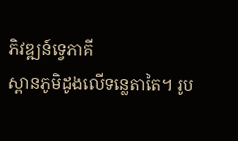ភិវឌ្ឍន៍ទ្វេភាគី
ស្ពានភូមិដូងលើទន្លេតាតៃ។ រូប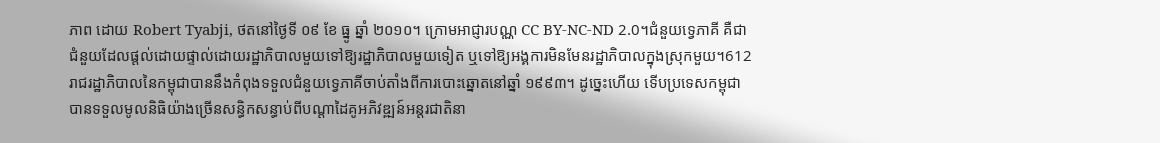ភាព ដោយ Robert Tyabji, ថតនៅថ្ងៃទី ០៩ ខែ ធ្នូ ឆ្នាំ ២០១០។ ក្រោមអាជ្ញារបណ្ណ CC BY-NC-ND 2.0។ជំនួយទ្វេភាគី គឺជាជំនួយដែលផ្តល់ដោយផ្ទាល់ដោយរដ្ឋាភិបាលមួយទៅឱ្យរដ្ឋាភិបាលមួយទៀត ឬទៅឱ្យអង្គការមិនមែនរដ្ឋាភិបាលក្នុងស្រុកមួយ។612 រាជរដ្ឋាភិបាលនៃកម្ពុជាបាននឹងកំពុងទទួលជំនួយទ្វេភាគីចាប់តាំងពីការបោះឆ្នោតនៅឆ្នាំ ១៩៩៣។ ដូច្នេះហើយ ទើបប្រទេសកម្ពុជាបានទទួលមូលនិធិយ៉ាងច្រើនសន្ធិកសន្ធាប់ពីបណ្តាដៃគូអភិវឌ្ឍន៍អន្តរជាតិនា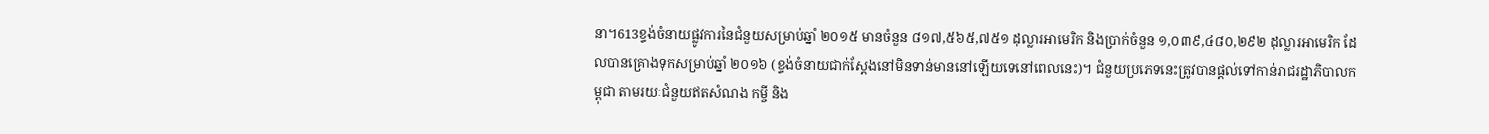នា។613ខ្ទង់ចំនាយផ្លូវការនៃជំនួយសម្រាប់ឆ្នាំ ២០១៥ មានចំនួន ៨១៧,៥៦៥,៧៥១ ដុល្លារអាមេរិក និងប្រាក់ចំនួន ១,០៣៩,៤៨០,២៩២ ដុល្លារអាមេរិក ដែលបានគ្រោងទុកសម្រាប់ឆ្នាំ ២០១៦ (ខ្ទង់ចំនាយជាក់ស្តែងនៅមិនទាន់មាននៅឡើយទេនៅពេលនេះ)។ ជំនួយប្រភេទនេះត្រូវបានផ្តល់ទៅកាន់រាជរដ្ឋាភិបាលកម្ពុជា តាមរយៈជំនួយឥតសំណង កម្ចី និង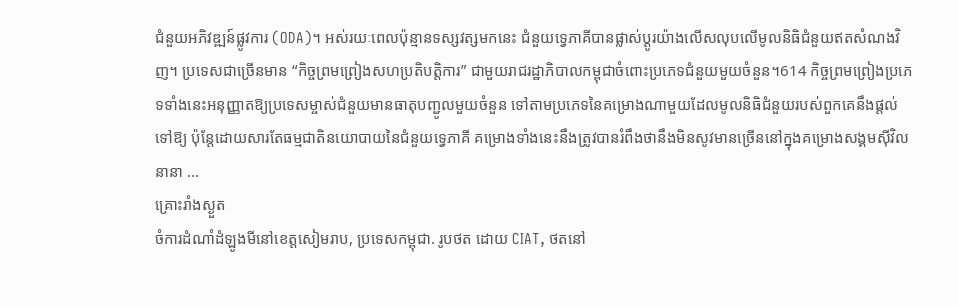ជំនួយអភិវឌ្ឍន៍ផ្លូវការ (ODA)។ អស់រយៈពេលប៉ុន្មានទស្សវត្សមកនេះ ជំនួយទ្វេភាគីបានផ្លាស់ប្តូរយ៉ាងលើសលុបលើមូលនិធិជំនួយឥតសំណងវិញ។ ប្រទេសជាច្រើនមាន “កិច្ចព្រមព្រៀងសហប្រតិបត្តិការ” ជាមួយរាជរដ្ឋាភិបាលកម្ពុជាចំពោះប្រភេទជំនួយមួយចំនួន។614 កិច្ចព្រមព្រៀងប្រភេទទាំងនេះអនុញ្ញាតឱ្យប្រទេសម្ចាស់ជំនួយមានធាតុបញ្ជូលមួយចំនួន ទៅតាមប្រភេទនៃគម្រោងណាមួយដែលមូលនិធិជំនួយរបស់ពួកគេនឹងផ្តល់ទៅឱ្យ ប៉ុន្តែដោយសារតែធម្មជាតិនយោបាយនៃជំនួយទ្វេភាគី គម្រោងទាំងនេះនឹងត្រូវបានរំពឹងថានឹងមិនសូវមានច្រើននៅក្នុងគម្រោងសង្គមស៊ីវិលនានា ...
គ្រោះរាំងស្ងួត
ចំការដំណាំដំឡូងមីនៅខេត្តសៀមរាប, ប្រទេសកម្ពុជា. រូបថត ដោយ CIAT, ថតនៅ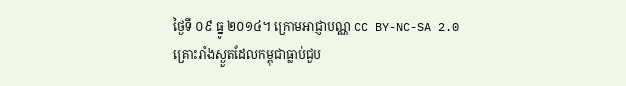ថ្ងៃទី ០៩ ធ្នូ ២០១៤។ ក្រោមអាជ្ញាបណ្ណ CC BY-NC-SA 2.0គ្រោះរាំងស្ងួតដែលកម្ពុជាធ្លាប់ជួប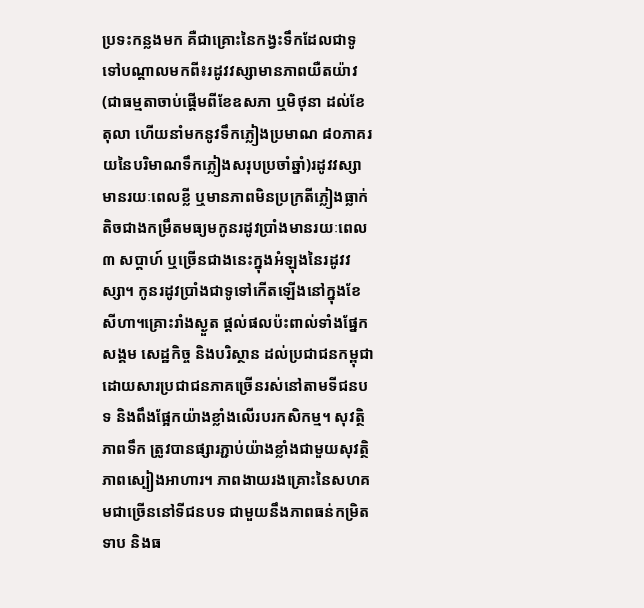ប្រទះកន្លងមក គឺជាគ្រោះនៃកង្វះទឹកដែលជាទូទៅបណ្តាលមកពី៖រដូវវស្សាមានភាពយឺតយ៉ាវ (ជាធម្មតាចាប់ផ្តើមពីខែឧសភា ឬមិថុនា ដល់ខែតុលា ហើយនាំមកនូវទឹកភ្លៀងប្រមាណ ៨០ភាគរយនៃបរិមាណទឹកភ្លៀងសរុបប្រចាំឆ្នាំ)រដូវវស្សាមានរយៈពេលខ្លី ឬមានភាពមិនប្រក្រតីភ្លៀងធ្លាក់តិចជាងកម្រឹតមធ្យមកូនរដូវប្រាំងមានរយៈពេល ៣ សប្តាហ៍ ឬច្រើនជាងនេះក្នុងអំឡុងនៃរដូវវស្សា។ កូនរដូវប្រាំងជាទូទៅកើតឡើងនៅក្នុងខែសីហា។គ្រោះរាំងស្ងួត ផ្តល់ផលប៉ះពាល់ទាំងផ្នែកសង្គម សេដ្ឋកិច្ច និងបរិស្ថាន ដល់ប្រជាជនកម្ពុជា ដោយសារប្រជាជនភាគច្រើនរស់នៅតាមទីជនបទ និងពឹងផ្អែកយ៉ាងខ្លាំងលើរបរកសិកម្ម។ សុវត្ថិភាពទឹក ត្រូវបានផ្សារភ្ជាប់យ៉ាងខ្លាំងជាមួយសុវត្ថិភាពស្បៀងអាហារ។ ភាពងាយរងគ្រោះនៃសហគមជាច្រើននៅទីជនបទ ជាមួយនឹងភាពធន់កម្រិតទាប និងធ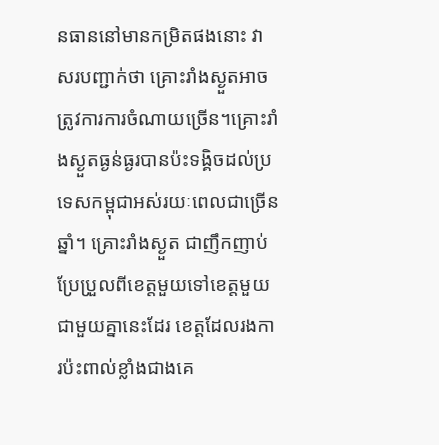នធាននៅមានកម្រិតផងនោះ វាសរបញ្ជាក់ថា គ្រោះរាំងស្ងួតអាចត្រូវការការចំណាយច្រើន។គ្រោះរាំងស្ងួតធ្ងន់ធ្ងរបានប៉ះទង្គិចដល់ប្រទេសកម្ពុជាអស់រយៈពេលជាច្រើនឆ្នាំ។ គ្រោះរាំងស្ងួត ជាញឹកញាប់ប្រែប្រួលពីខេត្តមួយទៅខេត្តមួយ ជាមួយគ្នានេះដែរ ខេត្តដែលរងការប៉ះពាល់ខ្លាំងជាងគេ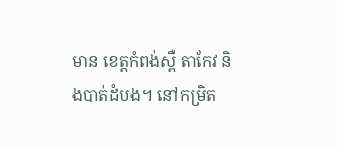មាន ខេត្តកំពង់ស្ពឺ តាកែវ និងបាត់ដំបង។ នៅកម្រិត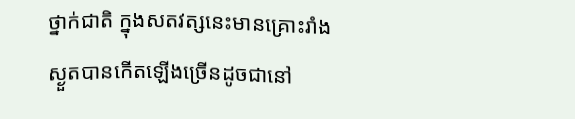ថ្នាក់ជាតិ ក្នុងសតវត្សនេះមានគ្រោះរាំងស្ងួតបានកើតឡើងច្រើនដូចជានៅ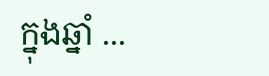ក្នុងឆ្នាំ ...